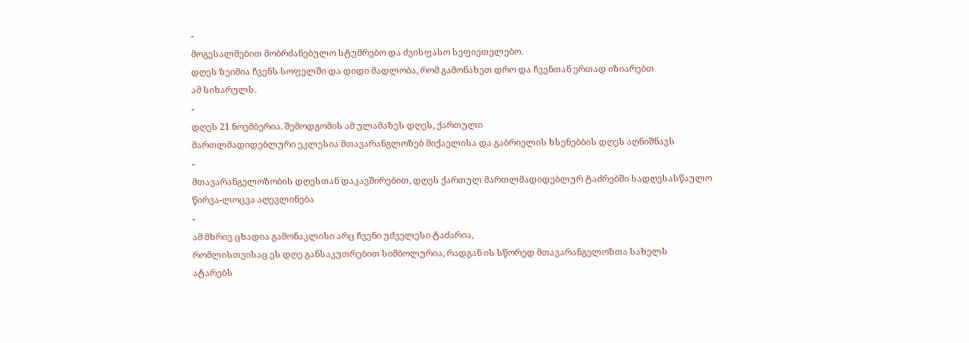-
მოგესალმებით მობრძანებულო სტუმრებო და ძვისფასო სეფიეთელებო.
დღეს ზეიმია ჩვენს სოფელში და დიდი მადლობა, რომ გამონახეთ დრო და ჩვენთან ერთად იზიარებთ
ამ სიხარულს.
-
დღეს 21 ნოემბერია. შემოდგომის ამ ულამაზეს დღეს, ქართული
მართლმადიდებლური ეკლესია მთავარანგლოზებ მიქაელისა და გაბრიელის ხსენებბის დღეს აღნიშნავს
-
მთავარანგელოზობის დღესთან დაკავშირებით, დღეს ქართულ მართლმადიდებლურ ტაძრებში სადღესასწაულო
წირვა-ლოცვა აღევლინება
-
ამ მხრივ ცხადია გამონაკლისი არც ჩვენი უძველესი ტაძარია,
რომლისთვისაც ეს დღე განსაკუთრებით სიმბოლურია, რადგან ის სწორედ მთავარანგელოზთა სახელს
ატარებს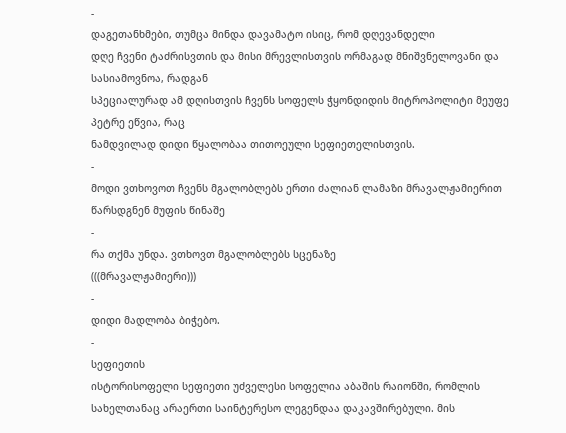-
დაგეთანხმები, თუმცა მინდა დავამატო ისიც, რომ დღევანდელი
დღე ჩვენი ტაძრისვთის და მისი მრევლისთვის ორმაგად მნიშვნელოვანი და სასიამოვნოა, რადგან
სპეციალურად ამ დღისთვის ჩვენს სოფელს ჭყონდიდის მიტროპოლიტი მეუფე პეტრე ეწვია, რაც
ნამდვილად დიდი წყალობაა თითოეული სეფიეთელისთვის.
-
მოდი ვთხოვოთ ჩვენს მგალობლებს ერთი ძალიან ლამაზი მრავალჟამიერით
წარსდგნენ მუფის წინაშე
-
რა თქმა უნდა. ვთხოვთ მგალობლებს სცენაზე
(((მრავალჟამიერი)))
-
დიდი მადლობა ბიჭებო.
-
სეფიეთის
ისტორისოფელი სეფიეთი უძველესი სოფელია აბაშის რაიონში, რომლის
სახელთანაც არაერთი საინტერესო ლეგენდაა დაკავშირებული. მის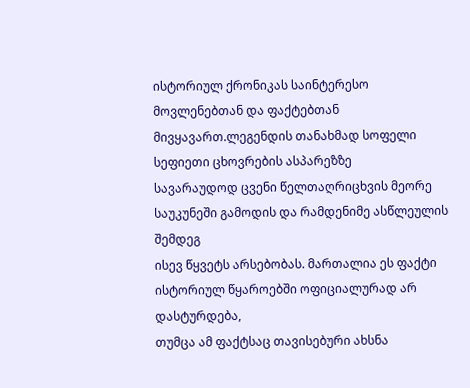ისტორიულ ქრონიკას საინტერესო
მოვლენებთან და ფაქტებთან მივყავართ.ლეგენდის თანახმად სოფელი სეფიეთი ცხოვრების ასპარეზზე
სავარაუდოდ ცვენი წელთაღრიცხვის მეორე საუკუნეში გამოდის და რამდენიმე ასწლეულის შემდეგ
ისევ წყვეტს არსებობას. მართალია ეს ფაქტი ისტორიულ წყაროებში ოფიციალურად არ დასტურდება,
თუმცა ამ ფაქტსაც თავისებური ახსნა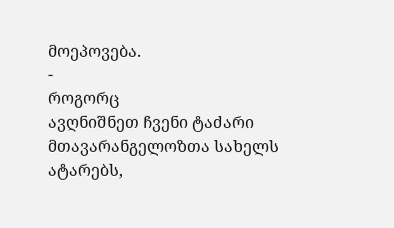მოეპოვება.
-
როგორც
ავღნიშნეთ ჩვენი ტაძარი მთავარანგელოზთა სახელს ატარებს,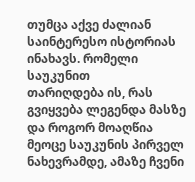თუმცა აქვე ძალიან საინტერესო ისტორიას ინახავს. რომელი საუკუნით
თარიღდება ის, რას გვიყვება ლეგენდა მასზე და როგორ მოაღწია მეოცე საუკუნის პირველ
ნახევრამდე, ამაზე ჩვენი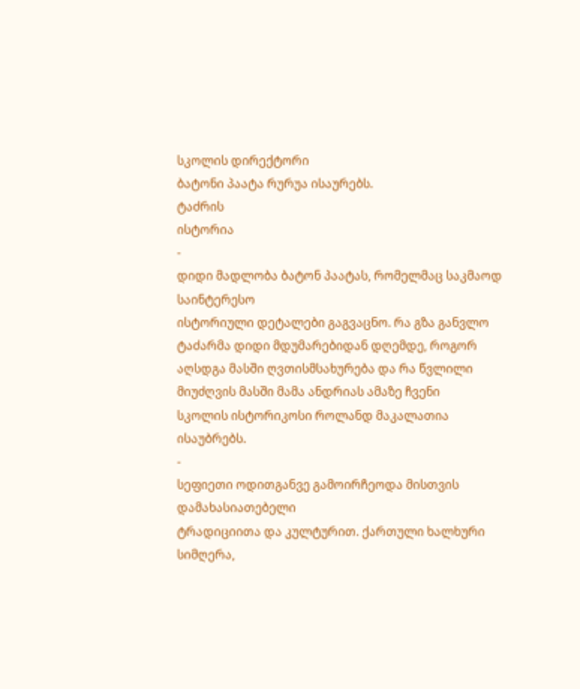სკოლის დირექტორი
ბატონი პაატა რურუა ისაურებს.
ტაძრის
ისტორია
-
დიდი მადლობა ბატონ პაატას, რომელმაც საკმაოდ საინტერესო
ისტორიული დეტალები გაგვაცნო. რა გზა განვლო ტაძარმა დიდი მდუმარებიდან დღემდე, როგორ
აღსდგა მასში ღვთისმსახურება და რა წვლილი მიუძღვის მასში მამა ანდრიას ამაზე ჩვენი
სკოლის ისტორიკოსი როლანდ მაკალათია ისაუბრებს.
-
სეფიეთი ოდითგანვე გამოირჩეოდა მისთვის დამახასიათებელი
ტრადიციითა და კულტურით. ქართული ხალხური სიმღერა,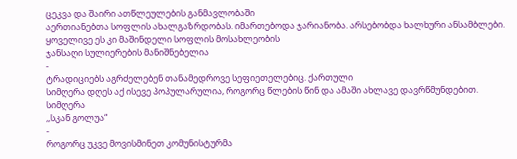ცეკვა და შაირი ათწლეულების განმავლობაში
აერთიანებთა სოფლის ახალგაზრდობას. იმართებოდა ჯარიანობა. არსებობდა ხალხური ანსამბლები.
ყოველივე ეს კი მაშინდელი სოფლის მოსახლეობის
ჯანსაღი სულიერების მანიშნებელია
-
ტრადიციებს აგრძელებენ თანამედროვე სეფიეთელებიც. ქართული
სიმღერა დღეს აქ ისევე პოპულარულია, როგორც წლების წინ და ამაში ახლავე დავრწმუნდებით.
სიმღერა
,,სკან გოლუა“
-
როგორც უკვე მოვისმინეთ კომუნისტურმა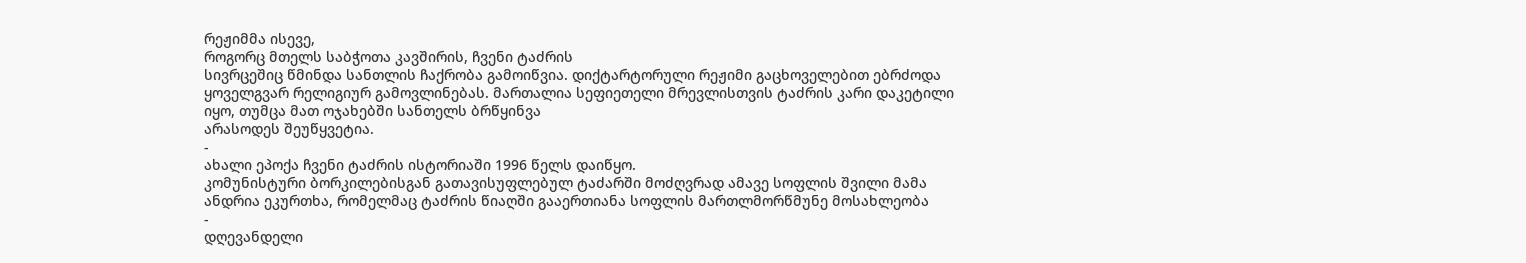რეჟიმმა ისევე,
როგორც მთელს საბჭოთა კავშირის, ჩვენი ტაძრის
სივრცეშიც წმინდა სანთლის ჩაქრობა გამოიწვია. დიქტარტორული რეჟიმი გაცხოველებით ებრძოდა
ყოველგვარ რელიგიურ გამოვლინებას. მართალია სეფიეთელი მრევლისთვის ტაძრის კარი დაკეტილი
იყო, თუმცა მათ ოჯახებში სანთელს ბრწყინვა
არასოდეს შეუწყვეტია.
-
ახალი ეპოქა ჩვენი ტაძრის ისტორიაში 1996 წელს დაიწყო.
კომუნისტური ბორკილებისგან გათავისუფლებულ ტაძარში მოძღვრად ამავე სოფლის შვილი მამა
ანდრია ეკურთხა, რომელმაც ტაძრის წიაღში გააერთიანა სოფლის მართლმორწმუნე მოსახლეობა
-
დღევანდელი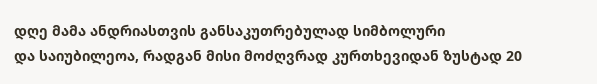დღე მამა ანდრიასთვის განსაკუთრებულად სიმბოლური
და საიუბილეოა, რადგან მისი მოძღვრად კურთხევიდან ზუსტად 20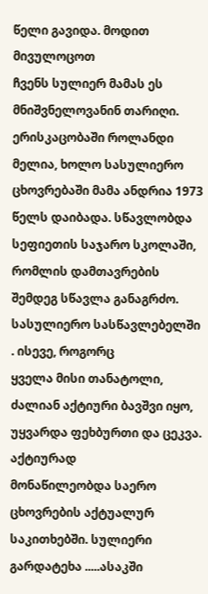წელი გავიდა. მოდით მივულოცოთ
ჩვენს სულიერ მამას ეს მნიშვნელოვანინ თარიღი. ერისკაცობაში როლანდი მელია, ხოლო სასულიერო
ცხოვრებაში მამა ანდრია 1973 წელს დაიბადა. სწავლობდა სეფიეთის საჯარო სკოლაში,
რომლის დამთავრების შემდეგ სწავლა განაგრძო. სასულიერო სასწავლებელში . ისევე, როგორც
ყველა მისი თანატოლი, ძალიან აქტიური ბავშვი იყო, უყვარდა ფეხბურთი და ცეკვა. აქტიურად
მონაწილეობდა საერო ცხოვრების აქტუალურ საკითხებში. სულიერი გარდატეხა .....ასაკში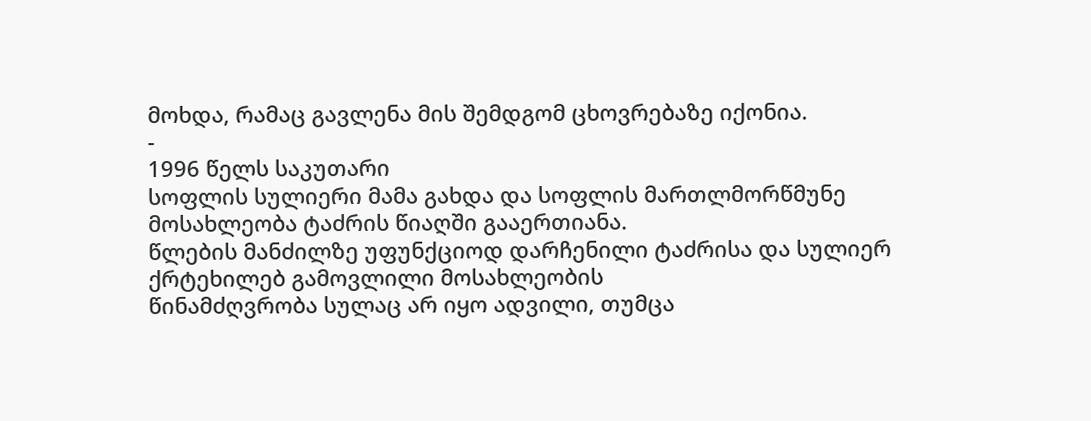მოხდა, რამაც გავლენა მის შემდგომ ცხოვრებაზე იქონია.
-
1996 წელს საკუთარი
სოფლის სულიერი მამა გახდა და სოფლის მართლმორწმუნე მოსახლეობა ტაძრის წიაღში გააერთიანა.
წლების მანძილზე უფუნქციოდ დარჩენილი ტაძრისა და სულიერ ქრტეხილებ გამოვლილი მოსახლეობის
წინამძღვრობა სულაც არ იყო ადვილი, თუმცა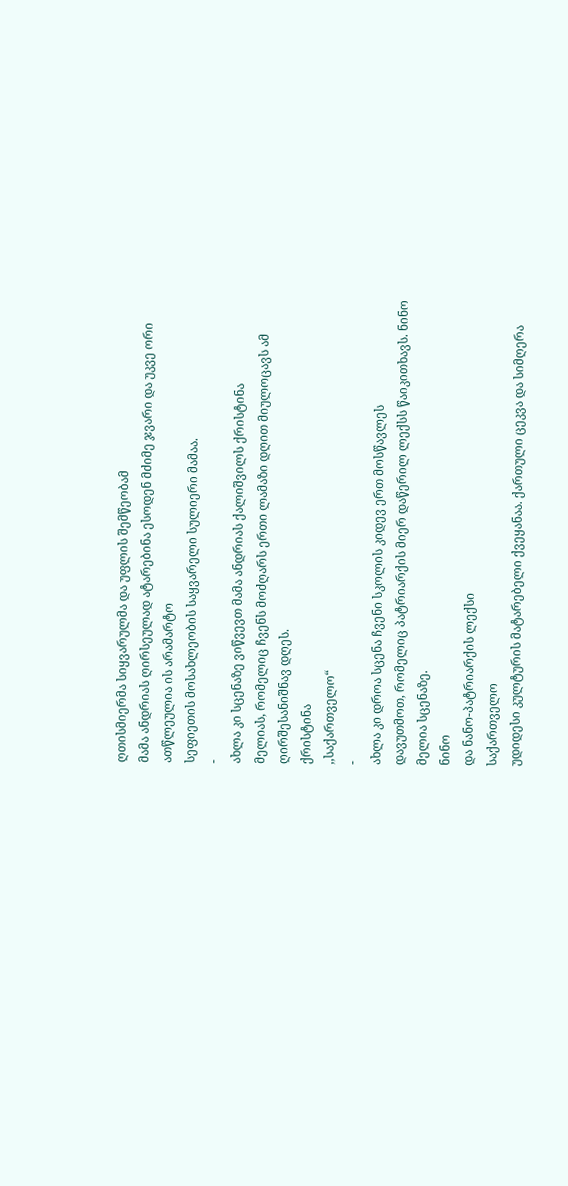ღთისმიერმა სიყვარულმა და უფლის შემწეობამ
მამა ანდრიას ღირსეულად ატარებინა ესოდენ მძიმე ჯვარი და უკვე ორი ათწლეულია ის არამარტო
სეფიეთის მოსახლეობის საყვარელი სულიერი მამაა.
-
ახლა კი სცენაზე ვიწვევთ მამა ანდრიას ქალიშვილს ქრისტინა
მელიას, რომელიც ჩვენს მოძღარს ერთი ლამაზი დღით მიულოცავს ამ ღირშესანიშნავ დღეს.
ქრისტინა
,,საქართველო“
-
ახლა კი დროა სცენა ჩვენი სკოლის კიდევ ერთ მოსწავლეს
დავუთმოთ, რომელიც პატრიარქის მიერ დაწერილ ლექსს წაიკითხავს. ნინო მელია სცენაზე.
ნინო
და ნანო-პატრიარქის ლექსი
საქართველო
უდიდესი კულტურის მატარებელი ქვეყანაა. ქართული ცეკვა და სიმღერა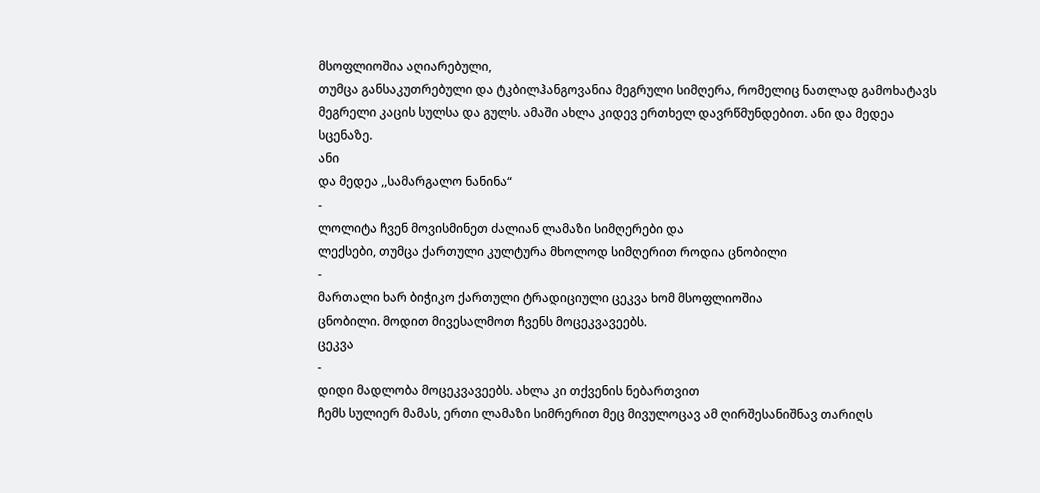მსოფლიოშია აღიარებული,
თუმცა განსაკუთრებული და ტკბილჰანგოვანია მეგრული სიმღერა, რომელიც ნათლად გამოხატავს
მეგრელი კაცის სულსა და გულს. ამაში ახლა კიდევ ერთხელ დავრწმუნდებით. ანი და მედეა
სცენაზე.
ანი
და მედეა ,,სამარგალო ნანინა“
-
ლოლიტა ჩვენ მოვისმინეთ ძალიან ლამაზი სიმღერები და
ლექსები, თუმცა ქართული კულტურა მხოლოდ სიმღერით როდია ცნობილი
-
მართალი ხარ ბიჭიკო ქართული ტრადიციული ცეკვა ხომ მსოფლიოშია
ცნობილი. მოდით მივესალმოთ ჩვენს მოცეკვავეებს.
ცეკვა
-
დიდი მადლობა მოცეკვავეებს. ახლა კი თქვენის ნებართვით
ჩემს სულიერ მამას, ერთი ლამაზი სიმრერით მეც მივულოცავ ამ ღირშესანიშნავ თარიღს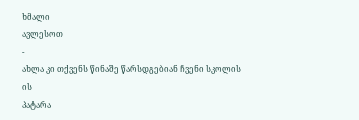ხმალი
ავლესოთ
-
ახლა კი თქვენს წინაშე წარსდგებიან ჩვენი სკოლის ის
პატარა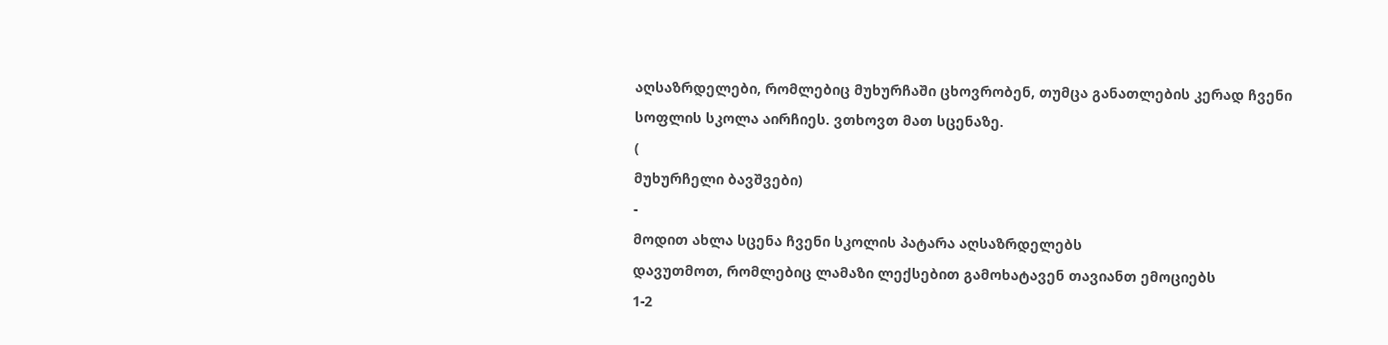აღსაზრდელები, რომლებიც მუხურჩაში ცხოვრობენ, თუმცა განათლების კერად ჩვენი
სოფლის სკოლა აირჩიეს. ვთხოვთ მათ სცენაზე.
(
მუხურჩელი ბავშვები)
-
მოდით ახლა სცენა ჩვენი სკოლის პატარა აღსაზრდელებს
დავუთმოთ, რომლებიც ლამაზი ლექსებით გამოხატავენ თავიანთ ემოციებს
1-2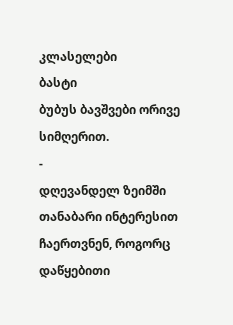კლასელები
ბასტი
ბუბუს ბავშვები ორივე სიმღერით.
-
დღევანდელ ზეიმში თანაბარი ინტერესით ჩაერთვნენ, როგორც
დაწყებითი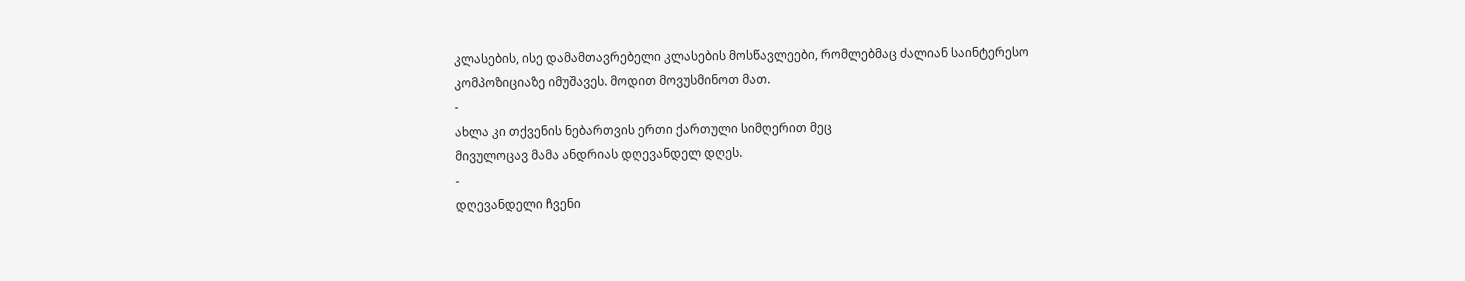კლასების, ისე დამამთავრებელი კლასების მოსწავლეები, რომლებმაც ძალიან საინტერესო
კომპოზიციაზე იმუშავეს. მოდით მოვუსმინოთ მათ.
-
ახლა კი თქვენის ნებართვის ერთი ქართული სიმღერით მეც
მივულოცავ მამა ანდრიას დღევანდელ დღეს.
-
დღევანდელი ჩვენი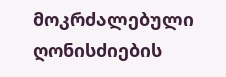მოკრძალებული ღონისძიების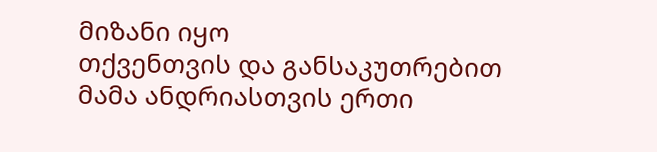მიზანი იყო
თქვენთვის და განსაკუთრებით მამა ანდრიასთვის ერთი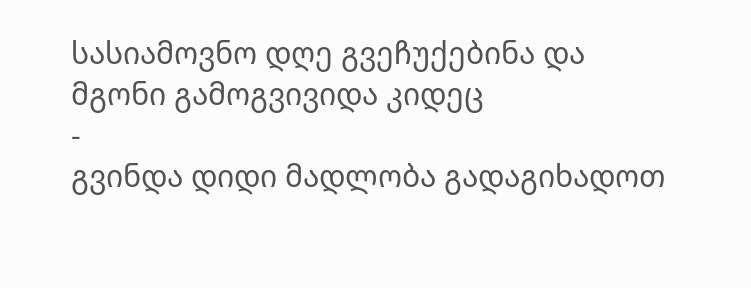სასიამოვნო დღე გვეჩუქებინა და
მგონი გამოგვივიდა კიდეც
-
გვინდა დიდი მადლობა გადაგიხადოთ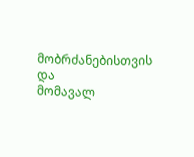მობრძანებისთვის და
მომავალ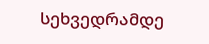სეხვედრამდე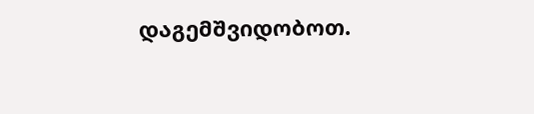დაგემშვიდობოთ.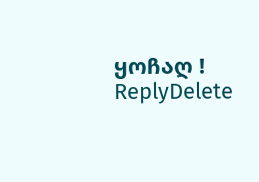ყოჩაღ !
ReplyDelete